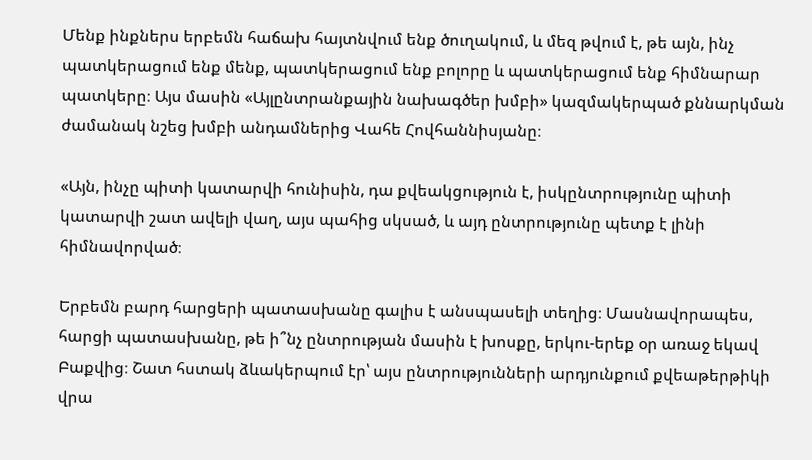Մենք ինքներս երբեմն հաճախ հայտնվում ենք ծուղակում, և մեզ թվում է, թե այն, ինչ պատկերացում ենք մենք, պատկերացում ենք բոլորը և պատկերացում ենք հիմնարար պատկերը։ Այս մասին «Այլընտրանքային նախագծեր խմբի» կազմակերպած քննարկման ժամանակ նշեց խմբի անդամներից Վահե Հովհաննիսյանը։

«Այն, ինչը պիտի կատարվի հունիսին, դա քվեակցություն է, իսկընտրությունը պիտի կատարվի շատ ավելի վաղ, այս պահից սկսած, և այդ ընտրությունը պետք է լինի հիմնավորված։

Երբեմն բարդ հարցերի պատասխանը գալիս է անսպասելի տեղից։ Մասնավորապես, հարցի պատասխանը, թե ի՞նչ ընտրության մասին է խոսքը, երկու-երեք օր առաջ եկավ Բաքվից։ Շատ հստակ ձևակերպում էր՝ այս ընտրությունների արդյունքում քվեաթերթիկի վրա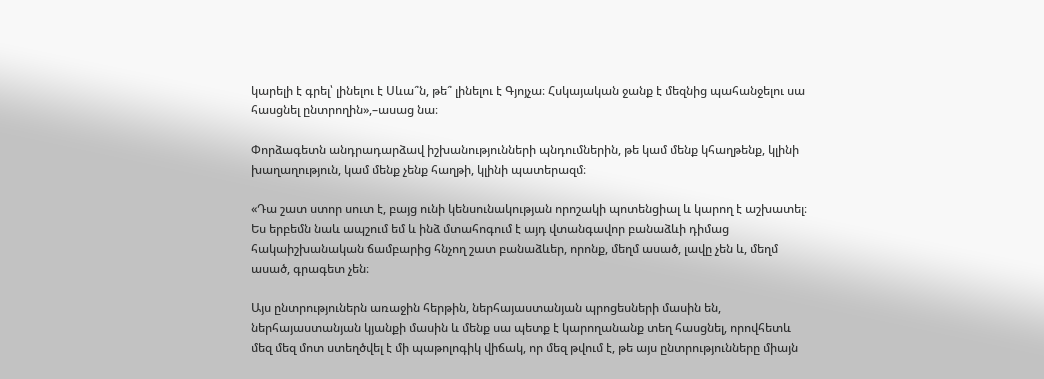կարելի է գրել՝ լինելու է Սևա՞ն, թե՞ լինելու է Գյոյչա։ Հսկայական ջանք է մեզնից պահանջելու սա հասցնել ընտրողին»,–ասաց նա։

Փորձագետն անդրադարձավ իշխանությունների պնդումներին, թե կամ մենք կհաղթենք, կլինի խաղաղություն, կամ մենք չենք հաղթի, կլինի պատերազմ։

«Դա շատ ստոր սուտ է, բայց ունի կենսունակության որոշակի պոտենցիալ և կարող է աշխատել։ Ես երբեմն նաև ապշում եմ և ինձ մտահոգում է այդ վտանգավոր բանաձևի դիմաց  հակաիշխանական ճամբարից հնչող շատ բանաձևեր, որոնք, մեղմ ասած, լավը չեն և, մեղմ ասած, գրագետ չեն։

Այս ընտրություներն առաջին հերթին, ներհայաստանյան պրոցեսների մասին են, ներհայաստանյան կյանքի մասին և մենք սա պետք է կարողանանք տեղ հասցնել, որովհետև մեզ մեզ մոտ ստեղծվել է մի պաթոլոգիկ վիճակ, որ մեզ թվում է, թե այս ընտրությունները միայն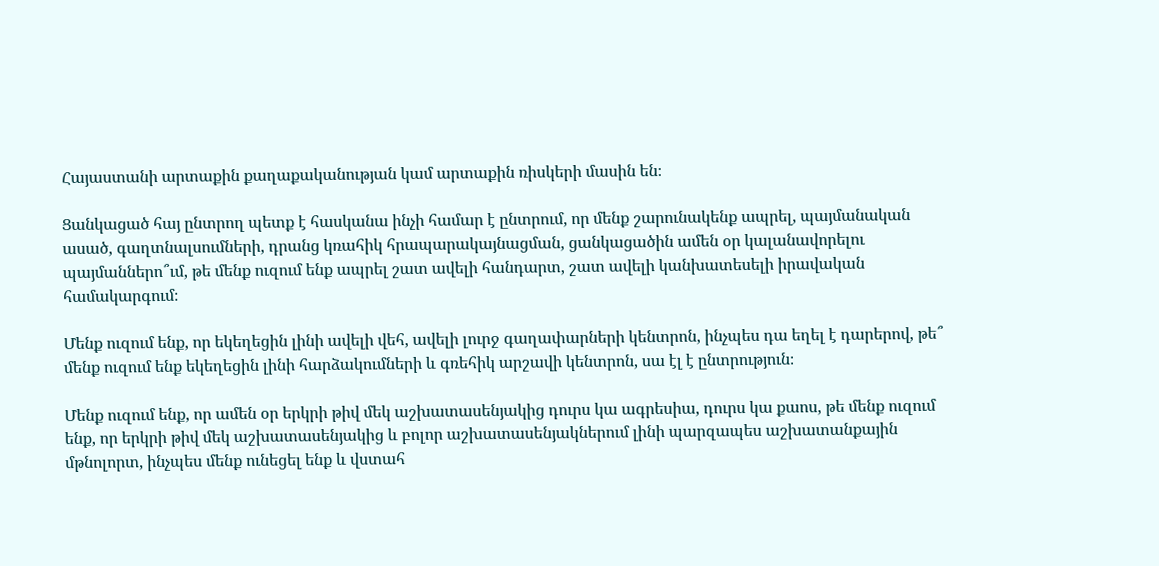Հայաստանի արտաքին քաղաքականության կամ արտաքին ռիսկերի մասին են։

Ցանկացած հայ ընտրող պետք է հասկանա ինչի համար է ընտրում, որ մենք շարունակենք ապրել, պայմանական ասած, գաղտնալսումների, դրանց կռահիկ հրապարակայնացման, ցանկացածին ամեն օր կալանավորելու պայմաններո՞ւմ, թե մենք ուզում ենք ապրել շատ ավելի հանդարտ, շատ ավելի կանխատեսելի իրավական համակարգում։

Մենք ուզում ենք, որ եկեղեցին լինի ավելի վեհ, ավելի լուրջ գաղափարների կենտրոն, ինչպես դա եղել է դարերով, թե՞ մենք ուզում ենք եկեղեցին լինի հարձակումների և գռեհիկ արշավի կենտրոն, սա էլ է ընտրություն։

Մենք ուզում ենք, որ ամեն օր երկրի թիվ մեկ աշխատասենյակից դուրս կա ագրեսիա, դուրս կա քաոս, թե մենք ուզում ենք, որ երկրի թիվ մեկ աշխատասենյակից և բոլոր աշխատասենյակներում լինի պարզապես աշխատանքային մթնոլորտ, ինչպես մենք ունեցել ենք և վստահ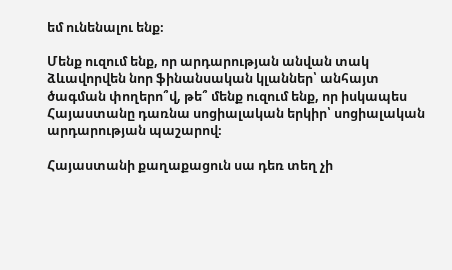եմ ունենալու ենք։

Մենք ուզում ենք, որ արդարության անվան տակ ձևավորվեն նոր ֆինանսական կլաններ՝ անհայտ ծագման փողերո՞վ, թե՞ մենք ուզում ենք, որ իսկապես Հայաստանը դառնա սոցիալական երկիր՝ սոցիալական արդարության պաշարով։

Հայաստանի քաղաքացուն սա դեռ տեղ չի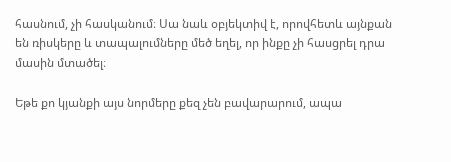հասնում, չի հասկանում։ Սա նաև օբյեկտիվ է, որովհետև այնքան են ռիսկերը և տապալումները մեծ եղել, որ ինքը չի հասցրել դրա մասին մտածել։

Եթե քո կյանքի այս նորմերը քեզ չեն բավարարում, ապա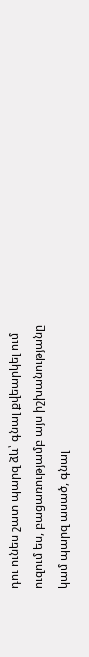դու ունես շատ պարզ ձև՝ գնալ քվեարկել ում ուզում ես, բացառությամբ այս իշխանությանը կամ պարզ ասած, գնալ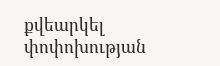քվեարկել փոփոխության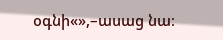օգնի«»,–ասաց նա։